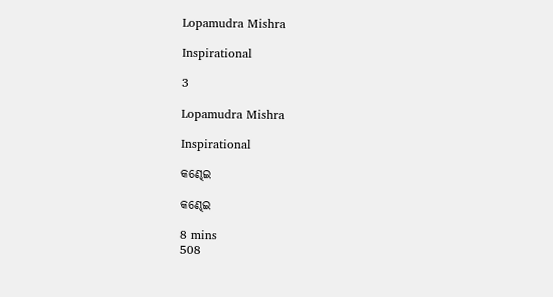Lopamudra Mishra

Inspirational

3

Lopamudra Mishra

Inspirational

କଣ୍ଢେଇ

କଣ୍ଢେଇ

8 mins
508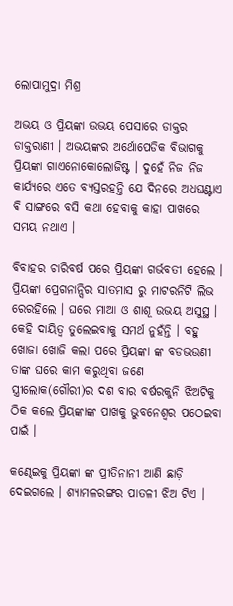ଲୋପାମୁଦ୍ରା ମିଶ୍ର

ଅଭୟ ଓ ପ୍ରିୟଙ୍କା ଉଭୟ ପେସାରେ ଡାକ୍ତର ଡାକ୍ତରାଣୀ । ଅଭୟଙ୍କର ଅର୍ଥୋପେଡିକ ବିଭାଗକୁ ପ୍ରିୟଙ୍କା ଗାଏନୋକୋଲୋଜିଷ୍ଟ । ଦୁହେଁ ନିଜ ନିଜ କାର୍ଯ୍ୟରେ ଏତେ ବ୍ୟସ୍ତରହନ୍ତି ଯେ ଦିନରେ ଅଧଘଣ୍ଟାଏ ଵି ସାଙ୍ଗରେ ବସି କଥା ହେବାକୁ କାହା ପାଖରେ ସମୟ ନଥାଏ ।

ବିବାହର ଚାରିବର୍ଷ ପରେ ପ୍ରିୟଙ୍କା ଗର୍ଭବତୀ ହେଲେ । ପ୍ରିୟଙ୍କା ପ୍ରେଗନାନ୍ସିର ସାତମାସ ରୁ ମାଟରନିଟି ଲିଭ ରେରହିଲେ । ଘରେ ମାଆ ଓ ଶାଶୂ ଉଭୟ ଅସୁସ୍ଥ । କେହି ଦାୟିତ୍ୱ ତୁଲେଇବାକୁ ସମର୍ଥ ନୁହଁନ୍ତି । ବହୁ ଖୋଜା ଖୋଜି କଲା ପରେ ପ୍ରିୟଙ୍କା ଙ୍କ ବଡଭଉଣୀ ତାଙ୍କ ଘରେ କାମ କରୁଥିବା ଜଣେ ସ୍ତ୍ରୀଲୋକ(ଗୌରୀ)ର ଦଶ ବାର ବର୍ଷରକୁନି ଝିଅଟିକୁ ଠିକ କଲେ ପ୍ରିୟଙ୍କାଙ୍କ ପାଖକୁ ଭୁବନେଶ୍ୱର ପଠେଇବା ପାଇଁ ।

କଣ୍ଢେଇକୁ ପ୍ରିୟଙ୍କା ଙ୍କ ପ୍ରୀତିନାନୀ ଆଣି ଛାଡ଼ି ଦେଇଗଲେ । ଶ୍ୟାମଳରଙ୍ଗର ପାତଳୀ ଝିଅ ଟିଏ ।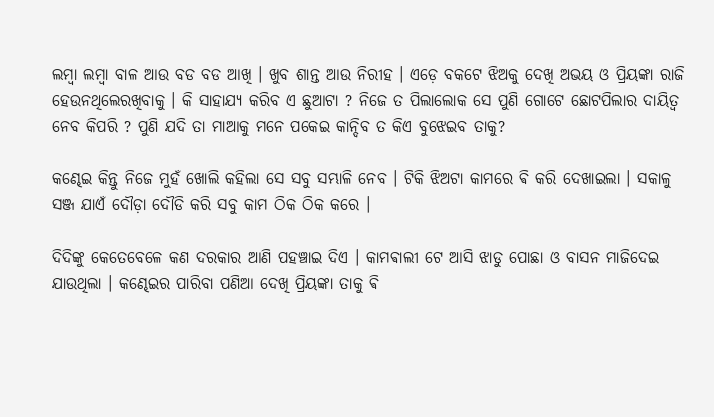ଲମ୍ବା ଲମ୍ବା ବାଳ ଆଉ ବଡ ବଡ ଆଖି । ଖୁବ ଶାନ୍ତ ଆଉ ନିରୀହ । ଏଡ଼େ ବକଟେ ଝିଅକୁ ଦେଖି ଅଭୟ ଓ ପ୍ରିୟଙ୍କା ରାଜି ହେଉନଥିଲେରଖିବାକୁ । କି ସାହାଯ୍ୟ କରିବ ଏ ଛୁଆଟା ? ନିଜେ ତ ପିଲାଲୋକ ସେ ପୁଣି ଗୋଟେ ଛୋଟପିଲାର ଦାୟିତ୍ୱ ନେବ କିପରି ? ପୁଣି ଯଦି ତା ମାଆକୁ ମନେ ପକେଇ କାନ୍ଦିବ ତ କିଏ ବୁଝେଇବ ତାକୁ?

କଣ୍ଢେଇ କିନ୍ତୁ ନିଜେ ମୁହଁ ଖୋଲି କହିଲା ସେ ସବୁ ସମ୍ଭାଳି ନେବ । ଟିକି ଝିଅଟା କାମରେ ଵି କରି ଦେଖାଇଲା । ସକାଳୁ ସଞ୍ଜ ଯାଏଁ ଦୌଡ଼ା ଦୌଡି କରି ସବୁ କାମ ଠିକ ଠିକ କରେ ।

ଦିଦିଙ୍କୁ କେତେବେଳେ କଣ ଦରକାର ଆଣି ପହଞ୍ଚାଇ ଦିଏ । କାମଵାଲୀ ଟେ ଆସି ଝାଡୁ ପୋଛା ଓ ବାସନ ମାଜିଦେଇ ଯାଉଥିଲା । କଣ୍ଢେଇର ପାରିବା ପଣିଆ ଦେଖି ପ୍ରିୟଙ୍କା ତାକୁ ଵି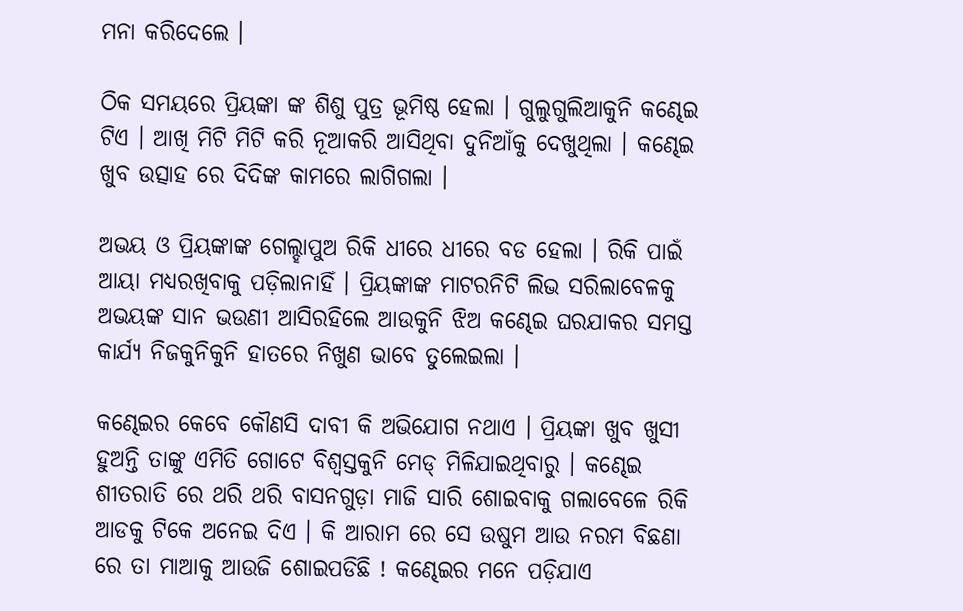ମନା କରିଦେଲେ ।

ଠିକ ସମୟରେ ପ୍ରିୟଙ୍କା ଙ୍କ ଶିଶୁ ପୁତ୍ର ଭୂମିଷ୍ଠ ହେଲା । ଗୁଲୁଗୁଲିଆକୁନି କଣ୍ଢେଇ ଟିଏ । ଆଖି ମିଟି ମିଟି କରି ନୂଆକରି ଆସିଥିବା ଦୁନିଆଁକୁ ଦେଖୁଥିଲା । କଣ୍ଢେଇ ଖୁବ ଉତ୍ସାହ ରେ ଦିଦିଙ୍କ କାମରେ ଲାଗିଗଲା ।

ଅଭୟ ଓ ପ୍ରିୟଙ୍କାଙ୍କ ଗେଲ୍ହାପୁଅ ରିକି ଧୀରେ ଧୀରେ ବଡ ହେଲା । ରିକି ପାଇଁ ଆୟା ମଧ୍ୟରଖିବାକୁ ପଡ଼ିଲାନାହିଁ । ପ୍ରିୟଙ୍କାଙ୍କ ମାଟରନିଟି ଲିଭ ସରିଲାବେଳକୁ ଅଭୟଙ୍କ ସାନ ଭଉଣୀ ଆସିରହିଲେ ଆଉକୁନି ଝିଅ କଣ୍ଢେଇ ଘରଯାକର ସମସ୍ତ କାର୍ଯ୍ୟ ନିଜକୁନିକୁନି ହାତରେ ନିଖୁଣ ଭାବେ ତୁଲେଇଲା ।

କଣ୍ଢେଇର କେବେ କୌଣସି ଦାବୀ କି ଅଭିଯୋଗ ନଥାଏ । ପ୍ରିୟଙ୍କା ଖୁବ ଖୁସୀ ହୁଅନ୍ତି ତାଙ୍କୁ ଏମିତି ଗୋଟେ ବିଶ୍ଵସ୍ତକୁନି ମେଡ୍ ମିଳିଯାଇଥିବାରୁ । କଣ୍ଢେଇ ଶୀତରାତି ରେ ଥରି ଥରି ବାସନଗୁଡ଼ା ମାଜି ସାରି ଶୋଇବାକୁ ଗଲାବେଳେ ରିକି ଆଡକୁ ଟିକେ ଅନେଇ ଦିଏ । କି ଆରାମ ରେ ସେ ଉଷୁମ ଆଉ ନରମ ବିଛଣା ରେ ତା ମାଆକୁ ଆଉଜି ଶୋଇପଡିଛି ! କଣ୍ଢେଇର ମନେ ପଡ଼ିଯାଏ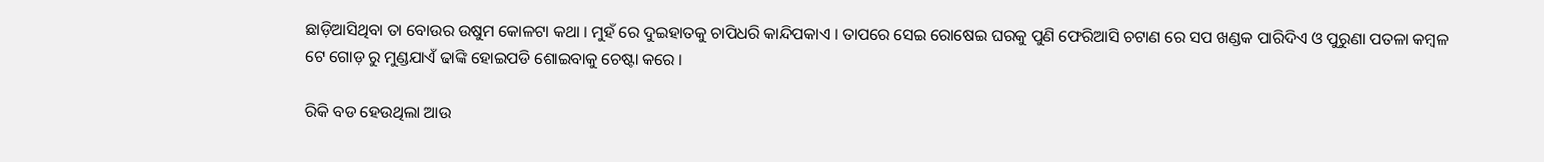ଛାଡ଼ିଆସିଥିବା ତା ବୋଉର ଉଷୁମ କୋଳଟା କଥା । ମୁହଁ ରେ ଦୁଇହାତକୁ ଚାପିଧରି କାନ୍ଦିପକାଏ । ତାପରେ ସେଇ ରୋଷେଇ ଘରକୁ ପୁଣି ଫେରିଆସି ଚଟାଣ ରେ ସପ ଖଣ୍ଡକ ପାରିଦିଏ ଓ ପୁରୁଣା ପତଳା କମ୍ବଳ ଟେ ଗୋଡ଼ ରୁ ମୁଣ୍ଡଯାଏଁ ଢାଙ୍କି ହୋଇପଡି ଶୋଇବାକୁ ଚେଷ୍ଟା କରେ ।

ରିକି ବଡ ହେଉଥିଲା ଆଉ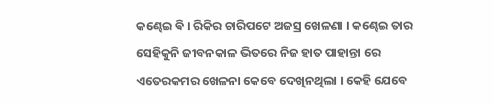କଣ୍ଢେଇ ଵି । ରିକିର ଚାରିପଟେ ଅଜସ୍ର ଖେଳଣା । କଣ୍ଢେଇ ତାର ସେହିକୁନି ଜୀବନକାଳ ଭିତରେ ନିଜ ହାତ ପାହାନ୍ତା ରେ ଏତେରକମର ଖେଳନା କେବେ ଦେଖିନଥିଲା । କେହି ଯେବେ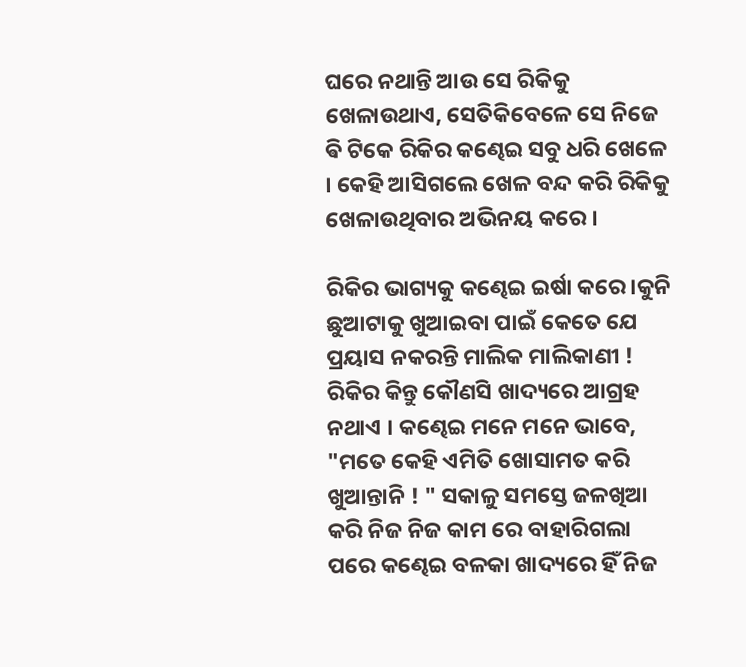ଘରେ ନଥାନ୍ତି ଆଉ ସେ ରିକିକୁ ଖେଳାଉଥାଏ, ସେତିକିବେଳେ ସେ ନିଜେ ଵି ଟିକେ ରିକିର କଣ୍ଢେଇ ସବୁ ଧରି ଖେଳେ । କେହି ଆସିଗଲେ ଖେଳ ବନ୍ଦ କରି ରିକିକୁ ଖେଳାଉଥିବାର ଅଭିନୟ କରେ ।

ରିକିର ଭାଗ୍ୟକୁ କଣ୍ଢେଇ ଇର୍ଷା କରେ ।କୁନି ଛୁଆଟାକୁ ଖୁଆଇବା ପାଇଁ କେତେ ଯେ ପ୍ରୟାସ ନକରନ୍ତି ମାଲିକ ମାଲିକାଣୀ ! ରିକିର କିନ୍ତୁ କୌଣସି ଖାଦ୍ୟରେ ଆଗ୍ରହ ନଥାଏ । କଣ୍ଢେଇ ମନେ ମନେ ଭାବେ, "ମତେ କେହି ଏମିତି ଖୋସାମତ କରି ଖୁଆନ୍ତାନି ! " ସକାଳୁ ସମସ୍ତେ ଜଳଖିଆ କରି ନିଜ ନିଜ କାମ ରେ ବାହାରିଗଲା ପରେ କଣ୍ଢେଇ ବଳକା ଖାଦ୍ୟରେ ହିଁ ନିଜ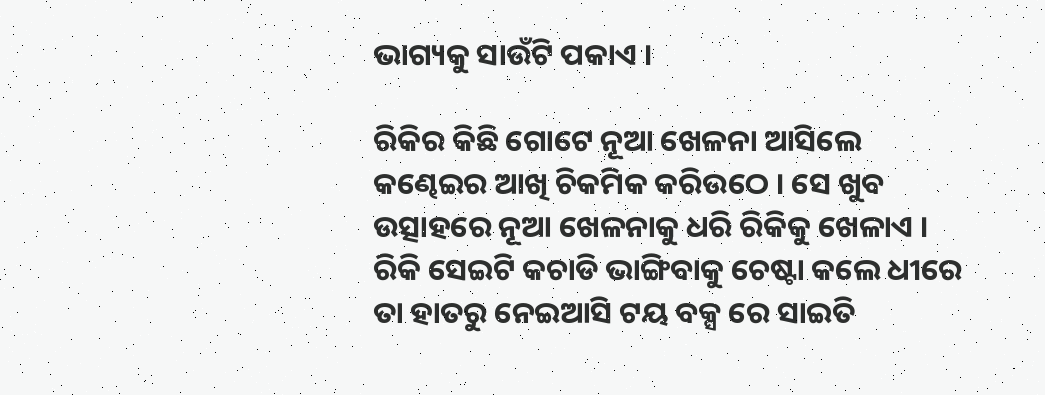ଭାଗ୍ୟକୁ ସାଉଁଟି ପକାଏ ।

ରିକିର କିଛି ଗୋଟେ ନୂଆ ଖେଳନା ଆସିଲେ କଣ୍ଢେଇର ଆଖି ଚିକମିକ କରିଉଠେ । ସେ ଖୁବ ଉତ୍ସାହରେ ନୂଆ ଖେଳନାକୁ ଧରି ରିକିକୁ ଖେଳାଏ । ରିକି ସେଇଟି କଚାଡି ଭାଙ୍ଗିବାକୁ ଚେଷ୍ଟା କଲେ ଧୀରେ ତା ହାତରୁ ନେଇଆସି ଟୟ ବକ୍ସ ରେ ସାଇତି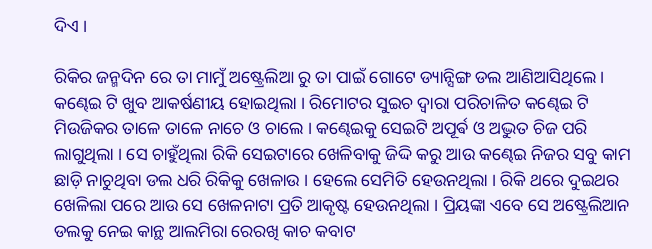ଦିଏ ।

ରିକିର ଜନ୍ମଦିନ ରେ ତା ମାମୁଁ ଅଷ୍ଟ୍ରେଲିଆ ରୁ ତା ପାଇଁ ଗୋଟେ ଡ୍ୟାନ୍ସିଙ୍ଗ ଡଲ ଆଣିଆସିଥିଲେ । କଣ୍ଢେଇ ଟି ଖୁବ ଆକର୍ଷଣୀୟ ହୋଇଥିଲା । ରିମୋଟର ସୁଇଚ ଦ୍ୱାରା ପରିଚାଳିତ କଣ୍ଢେଇ ଟି ମିଉଜିକର ତାଳେ ତାଳେ ନାଚେ ଓ ଚାଲେ । କଣ୍ଢେଇକୁ ସେଇଟି ଅପୂର୍ଵ ଓ ଅଦ୍ଭୁତ ଚିଜ ପରି ଲାଗୁଥିଲା । ସେ ଚାହୁଁଥିଲା ରିକି ସେଇଟାରେ ଖେଳିବାକୁ ଜିଦ୍ଦି କରୁ ଆଉ କଣ୍ଢେଇ ନିଜର ସବୁ କାମ ଛାଡ଼ି ନାଚୁଥିବା ଡଲ ଧରି ରିକିକୁ ଖେଳାଉ । ହେଲେ ସେମିତି ହେଉନଥିଲା । ରିକି ଥରେ ଦୁଇଥର ଖେଳିଲା ପରେ ଆଉ ସେ ଖେଳନାଟା ପ୍ରତି ଆକୃଷ୍ଟ ହେଉନଥିଲା । ପ୍ରିୟଙ୍କା ଏବେ ସେ ଅଷ୍ଟ୍ରେଲିଆନ ଡଲକୁ ନେଇ କାନ୍ଥ ଆଲମିରା ରେରଖି କାଚ କବାଟ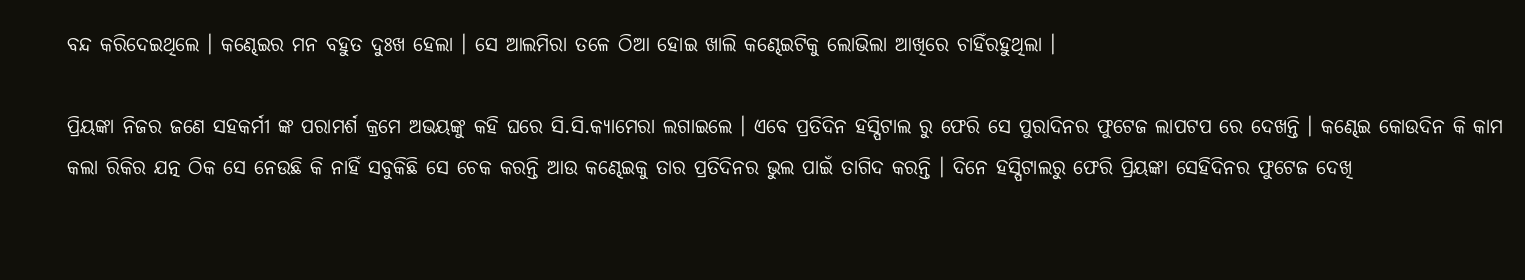ବନ୍ଦ କରିଦେଇଥିଲେ । କଣ୍ଢେଇର ମନ ବହୁତ ଦୁଃଖ ହେଲା । ସେ ଆଲମିରା ତଳେ ଠିଆ ହୋଇ ଖାଲି କଣ୍ଢେଇଟିକୁ ଲୋଭିଲା ଆଖିରେ ଚାହିଁରହୁଥିଲା ।

ପ୍ରିୟଙ୍କା ନିଜର ଜଣେ ସହକର୍ମୀ ଙ୍କ ପରାମର୍ଶ କ୍ରମେ ଅଭୟଙ୍କୁ କହି ଘରେ ସି.ସି.କ୍ୟାମେରା ଲଗାଇଲେ । ଏବେ ପ୍ରତିଦିନ ହସ୍ପିଟାଲ ରୁ ଫେରି ସେ ପୁରାଦିନର ଫୁଟେଜ ଲାପଟପ ରେ ଦେଖନ୍ତି । କଣ୍ଢେଇ କୋଉଦିନ କି କାମ କଲା ରିକିର ଯତ୍ନ ଠିକ ସେ ନେଉଛି କି ନାହିଁ ସବୁକିଛି ସେ ଚେକ କରନ୍ତି ଆଉ କଣ୍ଢେଇକୁ ତାର ପ୍ରତିଦିନର ଭୁଲ ପାଇଁ ତାଗିଦ କରନ୍ତି । ଦିନେ ହସ୍ପିଟାଲରୁ ଫେରି ପ୍ରିୟଙ୍କା ସେହିଦିନର ଫୁଟେଜ ଦେଖି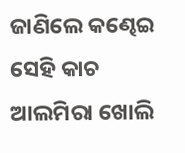ଜାଣିଲେ କଣ୍ଢେଇ ସେହି କାଚ ଆଲମିରା ଖୋଲି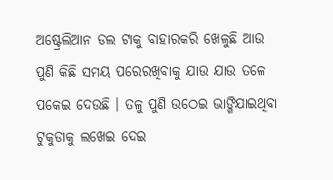ଅଷ୍ଟ୍ରେଲିଆନ ଡଲ ଟାକୁ ବାହାରକରି ଖେଳୁଛି ଆଉ ପୁଣି କିଛି ସମୟ ପରେରଖିବାକୁ ଯାଉ ଯାଉ ତଳେ ପକେଇ ଦେଉଛି । ତଳୁ ପୁଣି ଉଠେଇ ଭାଙ୍ଗିଯାଇଥିବା ଟୁକୁଡାକୁ ଲଖେଇ ଦେଇ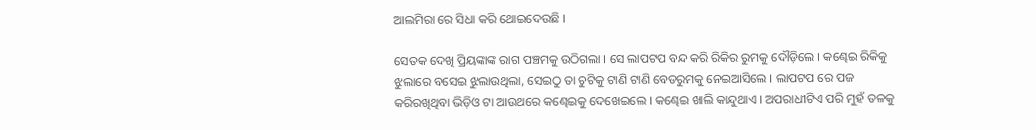ଆଲମିରା ରେ ସିଧା କରି ଥୋଇଦେଉଛି ।

ସେତକ ଦେଖି ପ୍ରିୟଙ୍କାଙ୍କ ରାଗ ପଞ୍ଚମକୁ ଉଠିଗଲା । ସେ ଲାପଟପ ବନ୍ଦ କରି ରିକିର ରୁମକୁ ଦୌଡ଼ିଲେ । କଣ୍ଢେଇ ରିକିକୁ ଝୁଲାରେ ବସେଇ ଝୁଲାଉଥିଲା, ସେଇଠୁ ତା ଚୁଟିକୁ ଟାଣି ଟାଣି ବେଡରୁମକୁ ନେଇଆସିଲେ । ଲାପଟପ ରେ ପଜ କରିରଖିଥିବା ଭିଡ଼ିଓ ଟା ଆଉଥରେ କଣ୍ଢେଇକୁ ଦେଖେଇଲେ । କଣ୍ଢେଇ ଖାଲି କାନ୍ଦୁଥାଏ । ଅପରାଧୀଟିଏ ପରି ମୁହଁ ତଳକୁ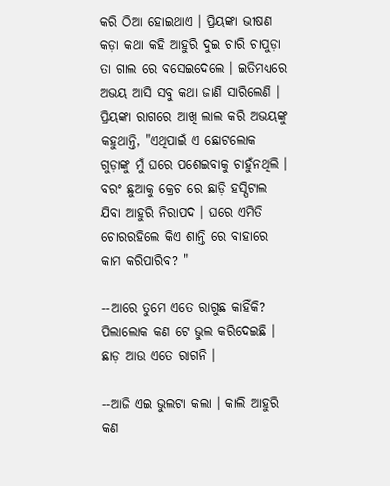କରି ଠିଆ ହୋଇଥାଏ । ପ୍ରିୟଙ୍କା ଭୀଷଣ କଡ଼ା କଥା କହି ଆହୁରି ଦୁଇ ଚାରି ଚାପୁଡ଼ା ତା ଗାଲ ରେ ବସେଇଦେଲେ । ଇତିମଧ୍ୟରେ ଅଭୟ ଆସି ସବୁ କଥା ଜାଣି ସାରିଲେଣି । ପ୍ରିୟଙ୍କା ରାଗରେ ଆଖି ଲାଲ କରି ଅଭୟଙ୍କୁ କହୁଥାନ୍ତି, "ଏଥିପାଇଁ ଏ ଛୋଟଲୋକ ଗୁଡ଼ାଙ୍କୁ ମୁଁ ଘରେ ପଶେଇବାକୁ ଚାହୁଁନଥିଲି । ବରଂ ଛୁଆକୁ କ୍ରେଚ ରେ ଛାଡ଼ି ହସ୍ପିଟାଲ ଯିବା ଆହୁରି ନିରାପଦ । ଘରେ ଏମିତି ଚୋରରହିଲେ କିଏ ଶାନ୍ତି ରେ ବାହାରେ କାମ କରିପାରିବ? "

--ଆରେ ତୁମେ ଏତେ ରାଗୁଛ କାହିଁକି? ପିଲାଲୋକ କଣ ଟେ ଭୁଲ କରିଦେଇଛି । ଛାଡ଼ ଆଉ ଏତେ ରାଗନି ।

--ଆଜି ଏଇ ଭୁଲଟା କଲା । କାଲି ଆହୁରି କଣ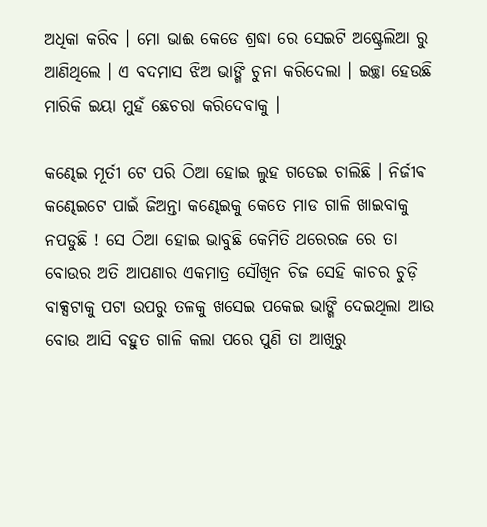ଅଧିକା କରିବ । ମୋ ଭାଈ କେଡେ ଶ୍ରଦ୍ଧା ରେ ସେଇଟି ଅଷ୍ଟ୍ରେଲିଆ ରୁ ଆଣିଥିଲେ । ଏ ବଦମାସ ଝିଅ ଭାଙ୍ଗି ଚୁନା କରିଦେଲା । ଇଚ୍ଛା ହେଉଛି ମାରିକି ଇୟା ମୁହଁ ଛେଚରା କରିଦେବାକୁ ।

କଣ୍ଢେଇ ମୂର୍ତୀ ଟେ ପରି ଠିଆ ହୋଇ ଲୁହ ଗଡେଇ ଚାଲିଛି । ନିର୍ଜୀଵ କଣ୍ଢେଇଟେ ପାଇଁ ଜିଅନ୍ତା କଣ୍ଢେଇକୁ କେତେ ମାଡ ଗାଳି ଖାଇବାକୁ ନପଡୁଛି ! ସେ ଠିଆ ହୋଇ ଭାବୁଛି କେମିତି ଥରେରଜ ରେ ତା ବୋଉର ଅତି ଆପଣାର ଏକମାତ୍ର ସୌଖିନ ଚିଜ ସେହି କାଚର ଚୁଡ଼ି ବାକ୍ସଟାକୁ ପଟା ଉପରୁ ତଳକୁ ଖସେଇ ପକେଇ ଭାଙ୍ଗି ଦେଇଥିଲା ଆଉ ବୋଉ ଆସି ବହୁତ ଗାଳି କଲା ପରେ ପୁଣି ତା ଆଖିରୁ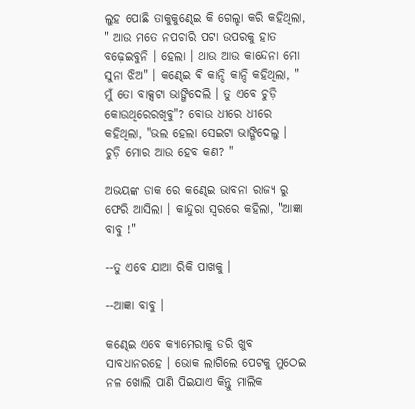ଲୁହ ପୋଛି ତାକୁକୁଣ୍ଢେଇ କି ଗେଲ୍ହା କରି କହିଥିଲା, " ଆଉ ମତେ ନପଚାରି ପଟା ଉପରକୁ ହାତ ବଢ଼େଇବୁନି । ହେଲା । ଥାଉ ଆଉ କାନ୍ଦେନା ମୋ ସୁନା ଝିଅ" । କଣ୍ଢେଇ ଵି କାନ୍ଦି କାନ୍ଦି କହିଥିଲା, " ମୁଁ ତୋ ବାକ୍ସଟା ଭାଙ୍ଗିଦେଲି । ତୁ ଏବେ ଚୁଡ଼ି କୋଉଥିରେରଖିବୁ"? ବୋଉ ଧୀରେ ଧୀରେ କହିଥିଲା, "ଭଲ ହେଲା ସେଇଟା ଭାଙ୍ଗିଦେଲୁ । ଚୁଡ଼ି ମୋର ଆଉ ହେବ କଣ? "

ଅଭୟଙ୍କ ଡାକ ରେ କଣ୍ଢେଇ ଭାବନା ରାଜ୍ୟ ରୁ ଫେରି ଆସିଲା । କାନ୍ଦୁରା ସ୍ୱରରେ କହିଲା, "ଆଜ୍ଞା ବାବୁ !"

--ତୁ ଏବେ ଯାଆ ରିକି ପାଖକୁ ।

--ଆଜ୍ଞା ବାବୁ ।

କଣ୍ଢେଇ ଏବେ କ୍ୟାମେରାକୁ ଡରି ଖୁବ ସାବଧାନରହେ । ଭୋକ ଲାଗିଲେ ପେଟକୁ ମୁଠେଇ ନଳ ଖୋଲି ପାଣି ପିଇଯାଏ କିନ୍ତୁ ମାଲିକ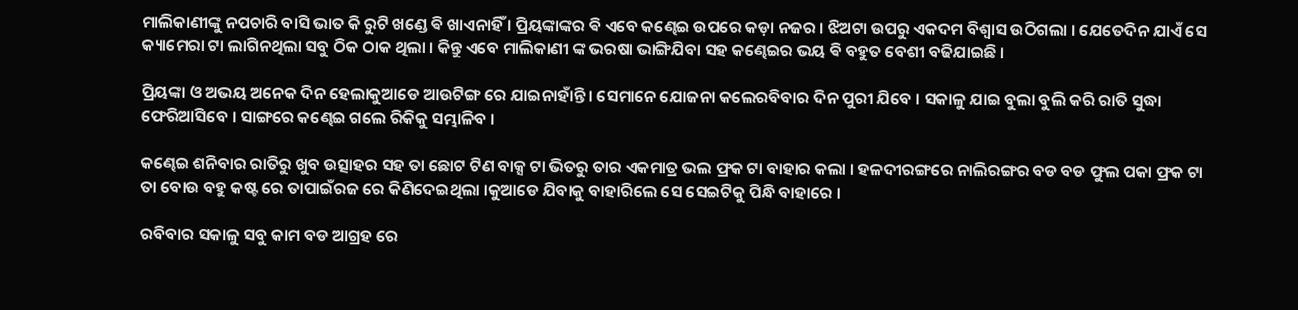ମାଲିକାଣୀଙ୍କୁ ନପଚାରି ବାସି ଭାତ କି ରୁଟି ଖଣ୍ଡେ ଵି ଖାଏନାହିଁ । ପ୍ରିୟଙ୍କାଙ୍କର ଵି ଏବେ କଣ୍ଢେଇ ଉପରେ କଡ଼ା ନଜର । ଝିଅଟା ଉପରୁ ଏକଦମ ବିଶ୍ୱାସ ଉଠିଗଲା । ଯେତେଦିନ ଯାଏଁ ସେ କ୍ୟାମେରା ଟା ଲାଗିନଥିଲା ସବୁ ଠିକ ଠାକ ଥିଲା । କିନ୍ତୁ ଏବେ ମାଲିକାଣୀ ଙ୍କ ଭରଷା ଭାଙ୍ଗିଯିବା ସହ କଣ୍ଢେଇର ଭୟ ଵି ବହୁତ ବେଶୀ ବଢିଯାଇଛି ।

ପ୍ରିୟଙ୍କା ଓ ଅଭୟ ଅନେକ ଦିନ ହେଲାକୁଆଡେ ଆଉଟିଙ୍ଗ ରେ ଯାଇନାହାଁନ୍ତି । ସେମାନେ ଯୋଜନା କଲେରବିବାର ଦିନ ପୁରୀ ଯିବେ । ସକାଳୁ ଯାଇ ବୁଲା ବୁଲି କରି ରାତି ସୁଦ୍ଧା ଫେରିଆସିବେ । ସାଙ୍ଗରେ କଣ୍ଢେଇ ଗଲେ ରିକିକୁ ସମ୍ଭାଳିବ ।

କଣ୍ଢେଇ ଶନିବାର ରାତିରୁ ଖୁବ ଉତ୍ସାହର ସହ ତା ଛୋଟ ଟିଣ ବାକ୍ସ ଟା ଭିତରୁ ତାର ଏକମାତ୍ର ଭଲ ଫ୍ରକ ଟା ବାହାର କଲା । ହଳଦୀରଙ୍ଗରେ ନାଲିରଙ୍ଗର ବଡ ବଡ ଫୁଲ ପକା ଫ୍ରକ ଟା ତା ବୋଉ ବହୁ କଷ୍ଟ ରେ ତାପାଇଁରଜ ରେ କିଣିଦେଇଥିଲା ।କୁଆଡେ ଯିବାକୁ ବାହାରିଲେ ସେ ସେଇଟିକୁ ପିନ୍ଧି ବାହାରେ ।

ରବିବାର ସକାଳୁ ସବୁ କାମ ବଡ ଆଗ୍ରହ ରେ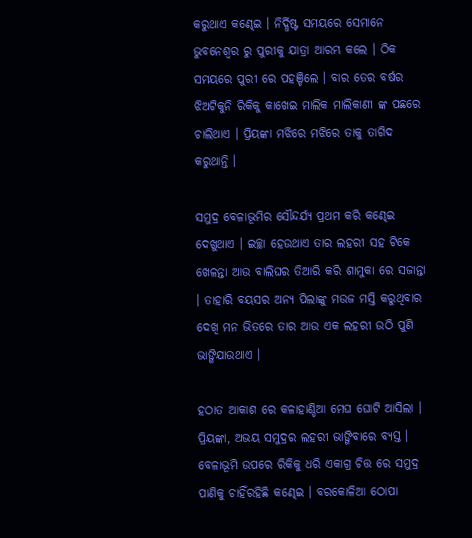କରୁଥାଏ କଣ୍ଢେଇ । ନିର୍ଦ୍ଧିଷ୍ଟ ସମୟରେ ସେମାନେ ଭୁବନେଶ୍ୱର ରୁ ପୁରୀକୁ ଯାତ୍ରା ଆରମ୍ଭ କଲେ । ଠିକ ସମୟରେ ପୁରୀ ରେ ପହଞ୍ଚିଲେ । ବାର ତେର ବର୍ଷର ଝିଅଟିକୁନି ରିକିକୁ କାଖେଇ ମାଲିକ ମାଲିକାଣୀ ଙ୍କ ପଛରେ ଚାଲିଥାଏ । ପ୍ରିୟଙ୍କା ମଝିରେ ମଝିରେ ତାକୁ ତାଗିଦ କରୁଥାନ୍ତି ।

ସମୁଦ୍ର ବେଳାଭୂମିର ସୌନ୍ଦର୍ଯ୍ୟ ପ୍ରଥମ କରି କଣ୍ଢେଇ ଦେଖୁଥାଏ । ଇଚ୍ଛା ହେଉଥାଏ ତାର ଲହରୀ ସହ ଟିକେ ଖେଳନ୍ତା ଆଉ ବାଲିଘର ତିଆରି କରି ଶାମୁକା ରେ ସଜାନ୍ତା । ତାହାରି ବୟସର ଅନ୍ୟ ପିଲାଙ୍କୁ ମଉଜ ମସ୍ତି କରୁଥିବାର ଦେଖି ମନ ଭିତରେ ତାର ଆଉ ଏକ ଲହରୀ ଉଠି ପୁଣି ଭାଙ୍ଗିଯାଉଥାଏ ।

ହଠାତ ଆକାଶ ରେ କଳାହାଣ୍ଡିଆ ମେଘ ଘୋଟି ଆସିଲା । ପ୍ରିୟଙ୍କା, ଅଭୟ ସମୁଦ୍ରର ଲହରୀ ଭାଙ୍ଗିବାରେ ବ୍ୟସ୍ତ । ବେଳାଭୂମି ଉପରେ ରିକିକୁ ଧରି ଏକାଗ୍ର ଚିତ୍ତ ରେ ସମୁଦ୍ର ପାଣିକୁ ଚାହିଁରହିଛି କଣ୍ଢେଇ । ବରକୋଳିଆ ଠୋପା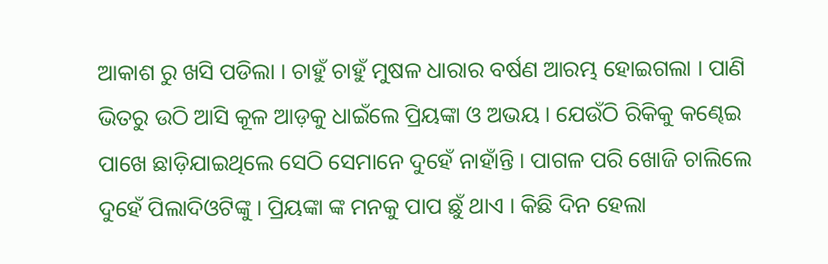ଆକାଶ ରୁ ଖସି ପଡିଲା । ଚାହୁଁ ଚାହୁଁ ମୁଷଳ ଧାରାର ବର୍ଷଣ ଆରମ୍ଭ ହୋଇଗଲା । ପାଣି ଭିତରୁ ଉଠି ଆସି କୂଳ ଆଡ଼କୁ ଧାଇଁଲେ ପ୍ରିୟଙ୍କା ଓ ଅଭୟ । ଯେଉଁଠି ରିକିକୁ କଣ୍ଢେଇ ପାଖେ ଛାଡ଼ିଯାଇଥିଲେ ସେଠି ସେମାନେ ଦୁହେଁ ନାହାଁନ୍ତି । ପାଗଳ ପରି ଖୋଜି ଚାଲିଲେ ଦୁହେଁ ପିଲାଦିଓଟିଙ୍କୁ । ପ୍ରିୟଙ୍କା ଙ୍କ ମନକୁ ପାପ ଛୁଁ ଥାଏ । କିଛି ଦିନ ହେଲା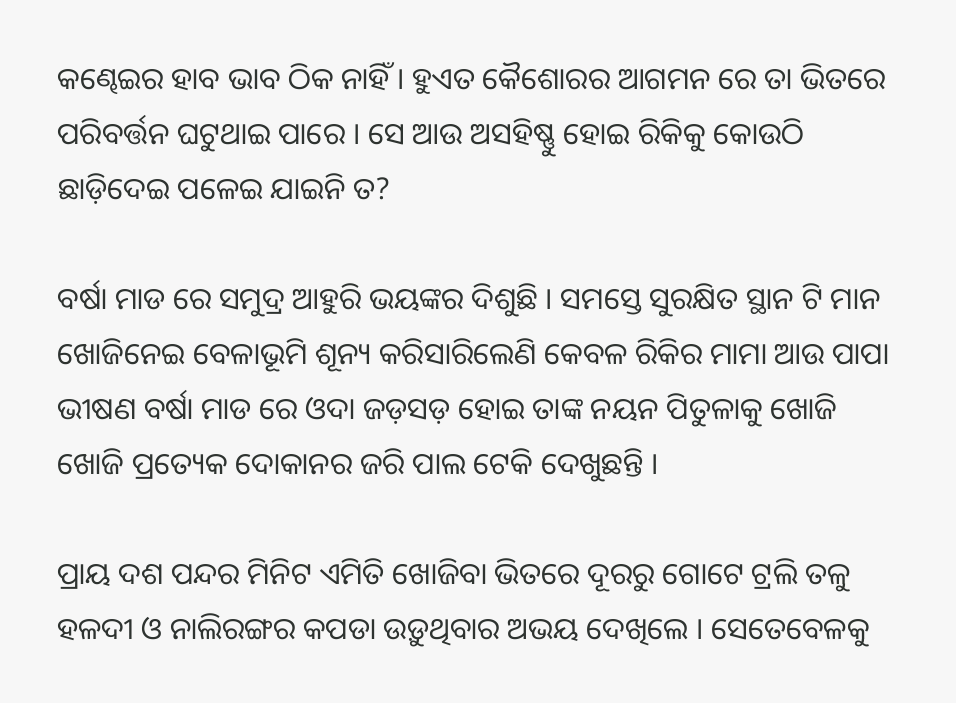କଣ୍ଢେଇର ହାବ ଭାବ ଠିକ ନାହିଁ । ହୁଏତ କୈଶୋରର ଆଗମନ ରେ ତା ଭିତରେ ପରିବର୍ତ୍ତନ ଘଟୁଥାଇ ପାରେ । ସେ ଆଉ ଅସହିଷ୍ଣୁ ହୋଇ ରିକିକୁ କୋଉଠି ଛାଡ଼ିଦେଇ ପଳେଇ ଯାଇନି ତ?

ବର୍ଷା ମାଡ ରେ ସମୁଦ୍ର ଆହୁରି ଭୟଙ୍କର ଦିଶୁଛି । ସମସ୍ତେ ସୁରକ୍ଷିତ ସ୍ଥାନ ଟି ମାନ ଖୋଜିନେଇ ବେଳାଭୂମି ଶୂନ୍ୟ କରିସାରିଲେଣି କେବଳ ରିକିର ମାମା ଆଉ ପାପା ଭୀଷଣ ବର୍ଷା ମାଡ ରେ ଓଦା ଜଡ଼ସଡ଼ ହୋଇ ତାଙ୍କ ନୟନ ପିତୁଳାକୁ ଖୋଜି ଖୋଜି ପ୍ରତ୍ୟେକ ଦୋକାନର ଜରି ପାଲ ଟେକି ଦେଖୁଛନ୍ତି ।

ପ୍ରାୟ ଦଶ ପନ୍ଦର ମିନିଟ ଏମିତି ଖୋଜିବା ଭିତରେ ଦୂରରୁ ଗୋଟେ ଟ୍ରଲି ତଳୁ ହଳଦୀ ଓ ନାଲିରଙ୍ଗର କପଡା ଉଡ଼ୁଥିବାର ଅଭୟ ଦେଖିଲେ । ସେତେବେଳକୁ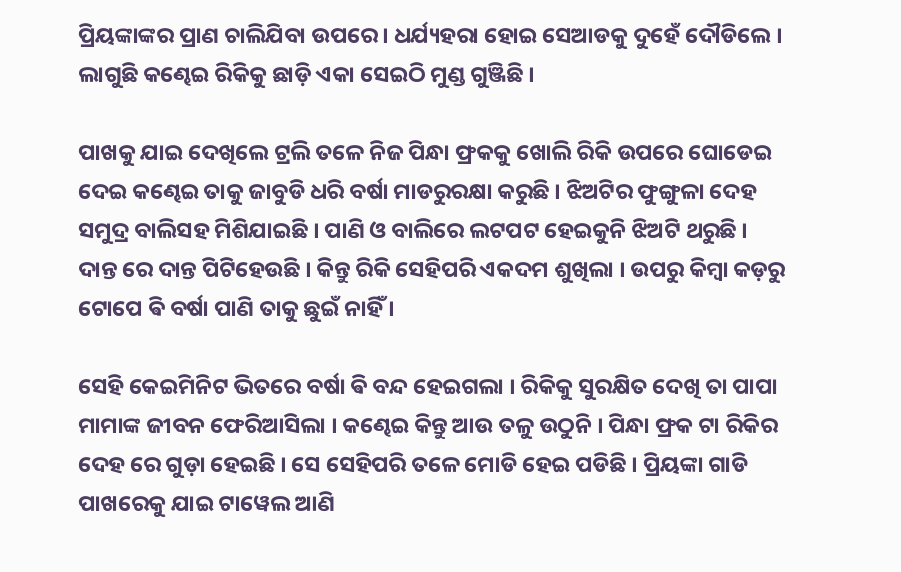ପ୍ରିୟଙ୍କାଙ୍କର ପ୍ରାଣ ଚାଲିଯିବା ଉପରେ । ଧର୍ଯ୍ୟହରା ହୋଇ ସେଆଡକୁ ଦୁହେଁ ଦୌଡିଲେ । ଲାଗୁଛି କଣ୍ଢେଇ ରିକିକୁ ଛାଡ଼ି ଏକା ସେଇଠି ମୁଣ୍ଡ ଗୁଞ୍ଜିଛି ।

ପାଖକୁ ଯାଇ ଦେଖିଲେ ଟ୍ରଲି ତଳେ ନିଜ ପିନ୍ଧା ଫ୍ରକକୁ ଖୋଲି ରିକି ଉପରେ ଘୋଡେଇ ଦେଇ କଣ୍ଢେଇ ତାକୁ ଜାବୁଡି ଧରି ବର୍ଷା ମାଡରୁରକ୍ଷା କରୁଛି । ଝିଅଟିର ଫୁଙ୍ଗୁଳା ଦେହ ସମୁଦ୍ର ବାଲିସହ ମିଶିଯାଇଛି । ପାଣି ଓ ବାଲିରେ ଲଟପଟ ହେଇକୁନି ଝିଅଟି ଥରୁଛି । ଦାନ୍ତ ରେ ଦାନ୍ତ ପିଟିହେଉଛି । କିନ୍ତୁ ରିକି ସେହିପରି ଏକଦମ ଶୁଖିଲା । ଉପରୁ କିମ୍ବା କଡ଼ରୁ ଟୋପେ ଵି ବର୍ଷା ପାଣି ତାକୁ ଛୁଇଁ ନାହିଁ ।

ସେହି କେଇମିନିଟ ଭିତରେ ବର୍ଷା ଵି ବନ୍ଦ ହେଇଗଲା । ରିକିକୁ ସୁରକ୍ଷିତ ଦେଖି ତା ପାପା ମାମାଙ୍କ ଜୀବନ ଫେରିଆସିଲା । କଣ୍ଢେଇ କିନ୍ତୁ ଆଉ ତଳୁ ଉଠୁନି । ପିନ୍ଧା ଫ୍ରକ ଟା ରିକିର ଦେହ ରେ ଗୁଡ଼ା ହେଇଛି । ସେ ସେହିପରି ତଳେ ମୋଡି ହେଇ ପଡିଛି । ପ୍ରିୟଙ୍କା ଗାଡି ପାଖରେକୁ ଯାଇ ଟାୱେଲ ଆଣି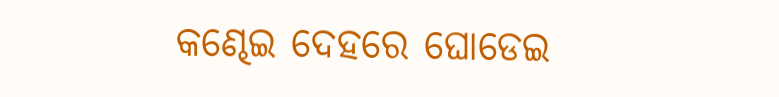କଣ୍ଢେଇ ଦେହରେ ଘୋଡେଇ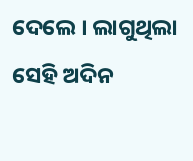ଦେଲେ । ଲାଗୁଥିଲା ସେହି ଅଦିନ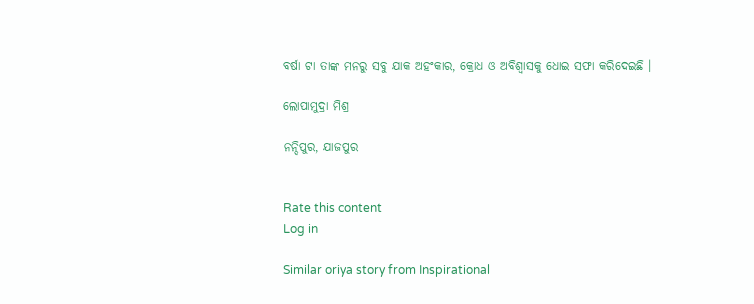ବର୍ଷା ଟା ତାଙ୍କ ମନରୁ ସବୁ ଯାକ ଅହଂକାର, କ୍ରୋଧ ଓ ଅବିଶ୍ୱାସକୁ ଧୋଇ ସଫା କରିଦେଇଛି ।

ଲୋପାମୁଦ୍ରା ମିଶ୍ର

ନନ୍ଦିପୁର, ଯାଜପୁର


Rate this content
Log in

Similar oriya story from Inspirational